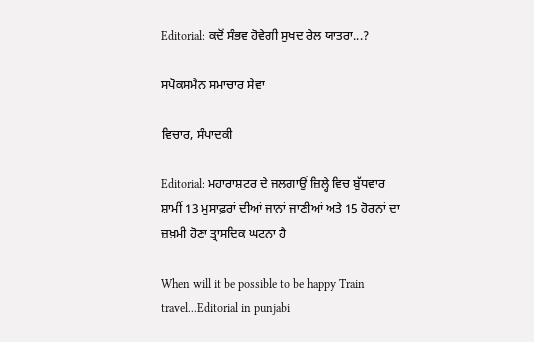Editorial: ਕਦੋਂ ਸੰਭਵ ਹੋਵੇਗੀ ਸੁਖਦ ਰੇਲ ਯਾਤਰਾ...?

ਸਪੋਕਸਮੈਨ ਸਮਾਚਾਰ ਸੇਵਾ

ਵਿਚਾਰ, ਸੰਪਾਦਕੀ

Editorial: ਮਹਾਰਾਸ਼ਟਰ ਦੇ ਜਲਗਾਉਂ ਜ਼ਿਲ੍ਹੇ ਵਿਚ ਬੁੱਧਵਾਰ ਸ਼ਾਮੀਂ 13 ਮੁਸਾਫ਼ਰਾਂ ਦੀਆਂ ਜਾਨਾਂ ਜਾਣੀਆਂ ਅਤੇ 15 ਹੋਰਨਾਂ ਦਾ ਜ਼ਖ਼ਮੀ ਹੋਣਾ ਤ੍ਰਾਸਦਿਕ ਘਟਨਾ ਹੈ

When will it be possible to be happy Train travel...Editorial in punjabi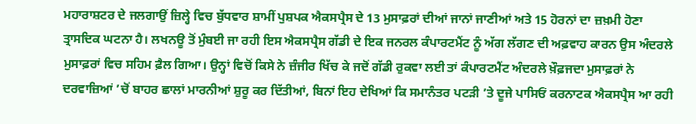ਮਹਾਰਾਸ਼ਟਰ ਦੇ ਜਲਗਾਉਂ ਜ਼ਿਲ੍ਹੇ ਵਿਚ ਬੁੱਧਵਾਰ ਸ਼ਾਮੀਂ ਪੁਸ਼ਪਕ ਐਕਸਪ੍ਰੈਸ ਦੇ 13 ਮੁਸਾਫ਼ਰਾਂ ਦੀਆਂ ਜਾਨਾਂ ਜਾਣੀਆਂ ਅਤੇ 15 ਹੋਰਨਾਂ ਦਾ ਜ਼ਖ਼ਮੀ ਹੋਣਾ ਤ੍ਰਾਸਦਿਕ ਘਟਨਾ ਹੈ। ਲਖਨਊ ਤੋਂ ਮੁੰਬਈ ਜਾ ਰਹੀ ਇਸ ਐਕਸਪ੍ਰੈਸ ਗੱਡੀ ਦੇ ਇਕ ਜਨਰਲ ਕੰਪਾਰਟਮੈਂਟ ਨੂੰ ਅੱਗ ਲੱਗਣ ਦੀ ਅਫ਼ਵਾਹ ਕਾਰਨ ਉਸ ਅੰਦਰਲੇ ਮੁਸਾਫ਼ਰਾਂ ਵਿਚ ਸਹਿਮ ਫ਼ੈਲ ਗਿਆ। ਉਨ੍ਹਾਂ ਵਿਚੋਂ ਕਿਸੇ ਨੇ ਜ਼ੰਜੀਰ ਖਿੱਚ ਕੇ ਜਦੋਂ ਗੱਡੀ ਰੁਕਵਾ ਲਈ ਤਾਂ ਕੰਪਾਰਟਮੈਂਟ ਅੰਦਰਲੇ ਖ਼ੌਫ਼ਜਦਾ ਮੁਸਾਫ਼ਰਾਂ ਨੇ ਦਰਵਾਜ਼ਿਆਂ ’ਚੋਂ ਬਾਹਰ ਛਾਲਾਂ ਮਾਰਨੀਆਂ ਸ਼ੁਰੂ ਕਰ ਦਿੱਤੀਆਂ, ਬਿਨਾਂ ਇਹ ਦੇਖਿਆਂ ਕਿ ਸਮਾਨੰਤਰ ਪਟੜੀ ’ਤੇ ਦੂਜੇ ਪਾਸਿਓਂ ਕਰਨਾਟਕ ਐਕਸਪ੍ਰੈਸ ਆ ਰਹੀ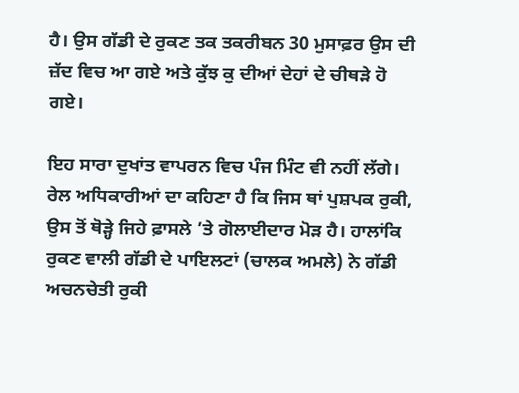ਹੈ। ਉਸ ਗੱਡੀ ਦੇ ਰੁਕਣ ਤਕ ਤਕਰੀਬਨ 30 ਮੁਸਾਫ਼ਰ ਉਸ ਦੀ ਜ਼ੱਦ ਵਿਚ ਆ ਗਏ ਅਤੇ ਕੁੱਝ ਕੁ ਦੀਆਂ ਦੇਹਾਂ ਦੇ ਚੀਥੜੇ ਹੋ ਗਏ।

ਇਹ ਸਾਰਾ ਦੁਖਾਂਤ ਵਾਪਰਨ ਵਿਚ ਪੰਜ ਮਿੰਟ ਵੀ ਨਹੀਂ ਲੱਗੇ। ਰੇਲ ਅਧਿਕਾਰੀਆਂ ਦਾ ਕਹਿਣਾ ਹੈ ਕਿ ਜਿਸ ਥਾਂ ਪੁਸ਼ਪਕ ਰੁਕੀ, ਉਸ ਤੋਂ ਥੋੜ੍ਹੇ ਜਿਹੇ ਫ਼ਾਸਲੇ ’ਤੇ ਗੋਲਾਈਦਾਰ ਮੋੜ ਹੈ। ਹਾਲਾਂਕਿ ਰੁਕਣ ਵਾਲੀ ਗੱਡੀ ਦੇ ਪਾਇਲਟਾਂ (ਚਾਲਕ ਅਮਲੇ) ਨੇ ਗੱਡੀ ਅਚਨਚੇਤੀ ਰੁਕੀ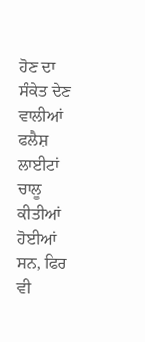ਹੋਣ ਦਾ ਸੰਕੇਤ ਦੇਣ ਵਾਲੀਆਂ ਫਲੈਸ਼ ਲਾਈਟਾਂ ਚਾਲੂ ਕੀਤੀਆਂ ਹੋਈਆਂ ਸਨ, ਫਿਰ ਵੀ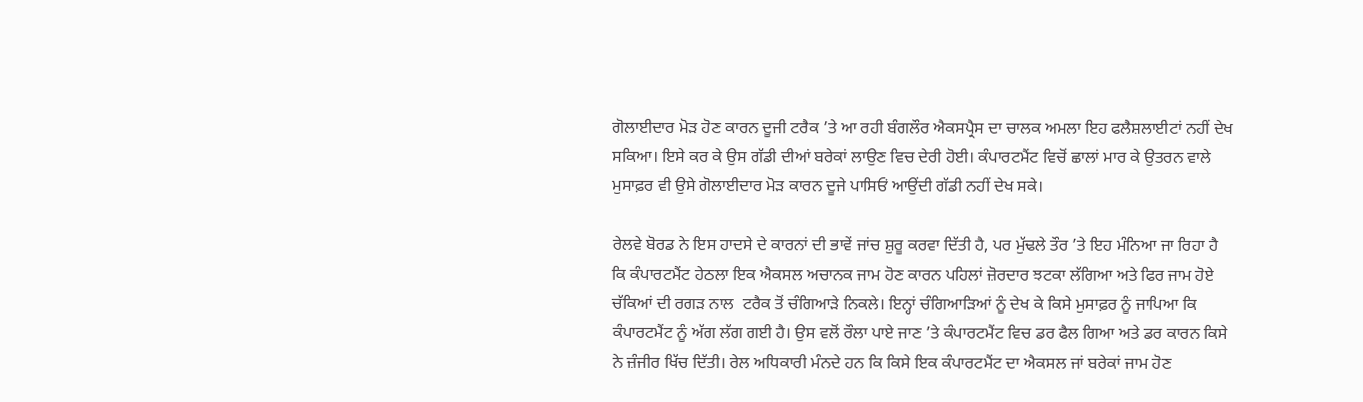ਗੋਲਾਈਦਾਰ ਮੋੜ ਹੋਣ ਕਾਰਨ ਦੂਜੀ ਟਰੈਕ ’ਤੇ ਆ ਰਹੀ ਬੰਗਲੌਰ ਐਕਸਪ੍ਰੈਸ ਦਾ ਚਾਲਕ ਅਮਲਾ ਇਹ ਫਲੈਸ਼ਲਾਈਟਾਂ ਨਹੀਂ ਦੇਖ ਸਕਿਆ। ਇਸੇ ਕਰ ਕੇ ਉਸ ਗੱਡੀ ਦੀਆਂ ਬਰੇਕਾਂ ਲਾਉਣ ਵਿਚ ਦੇਰੀ ਹੋਈ। ਕੰਪਾਰਟਮੈਂਟ ਵਿਚੋਂ ਛਾਲਾਂ ਮਾਰ ਕੇ ਉਤਰਨ ਵਾਲੇ ਮੁਸਾਫ਼ਰ ਵੀ ਉਸੇ ਗੋਲਾਈਦਾਰ ਮੋੜ ਕਾਰਨ ਦੂਜੇ ਪਾਸਿਓਂ ਆਉਂਦੀ ਗੱਡੀ ਨਹੀਂ ਦੇਖ ਸਕੇ।

ਰੇਲਵੇ ਬੋਰਡ ਨੇ ਇਸ ਹਾਦਸੇ ਦੇ ਕਾਰਨਾਂ ਦੀ ਭਾਵੇਂ ਜਾਂਚ ਸ਼ੁਰੂ ਕਰਵਾ ਦਿੱਤੀ ਹੈ, ਪਰ ਮੁੱਢਲੇ ਤੌਰ ’ਤੇ ਇਹ ਮੰਨਿਆ ਜਾ ਰਿਹਾ ਹੈ ਕਿ ਕੰਪਾਰਟਮੈਂਟ ਹੇਠਲਾ ਇਕ ਐਕਸਲ ਅਚਾਨਕ ਜਾਮ ਹੋਣ ਕਾਰਨ ਪਹਿਲਾਂ ਜ਼ੋਰਦਾਰ ਝਟਕਾ ਲੱਗਿਆ ਅਤੇ ਫਿਰ ਜਾਮ ਹੋਏ ਚੱਕਿਆਂ ਦੀ ਰਗੜ ਨਾਲ  ਟਰੈਕ ਤੋਂ ਚੰਗਿਆੜੇ ਨਿਕਲੇ। ਇਨ੍ਹਾਂ ਚੰਗਿਆੜਿਆਂ ਨੂੰ ਦੇਖ ਕੇ ਕਿਸੇ ਮੁਸਾਫ਼ਰ ਨੂੰ ਜਾਪਿਆ ਕਿ ਕੰਪਾਰਟਮੈਂਟ ਨੂੰ ਅੱਗ ਲੱਗ ਗਈ ਹੈ। ਉਸ ਵਲੋਂ ਰੌਲਾ ਪਾਏ ਜਾਣ ’ਤੇ ਕੰਪਾਰਟਮੈਂਟ ਵਿਚ ਡਰ ਫੈਲ ਗਿਆ ਅਤੇ ਡਰ ਕਾਰਨ ਕਿਸੇ ਨੇ ਜ਼ੰਜੀਰ ਖਿੱਚ ਦਿੱਤੀ। ਰੇਲ ਅਧਿਕਾਰੀ ਮੰਨਦੇ ਹਨ ਕਿ ਕਿਸੇ ਇਕ ਕੰਪਾਰਟਮੈਂਟ ਦਾ ਐਕਸਲ ਜਾਂ ਬਰੇਕਾਂ ਜਾਮ ਹੋਣ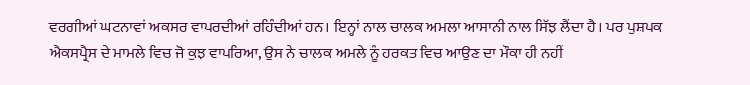ਵਰਗੀਆਂ ਘਟਨਾਵਾਂ ਅਕਸਰ ਵਾਪਰਦੀਆਂ ਰਹਿੰਦੀਆਂ ਹਨ। ਇਨ੍ਹਾਂ ਨਾਲ ਚਾਲਕ ਅਮਲਾ ਆਸਾਨੀ ਨਾਲ ਸਿੱਝ ਲੈਂਦਾ ਹੈ। ਪਰ ਪੁਸ਼ਪਕ ਐਕਸਪ੍ਰੈਸ ਦੇ ਮਾਮਲੇ ਵਿਚ ਜੋ ਕੁਝ ਵਾਪਰਿਆ, ਉਸ ਨੇ ਚਾਲਕ ਅਮਲੇ ਨੂੰ ਹਰਕਤ ਵਿਚ ਆਉਣ ਦਾ ਮੌਕਾ ਹੀ ਨਹੀਂ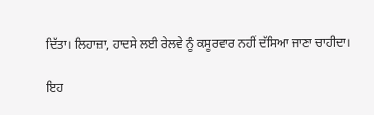ਦਿੱਤਾ। ਲਿਹਾਜ਼ਾ, ਹਾਦਸੇ ਲਈ ਰੇਲਵੇ ਨੂੰ ਕਸੂਰਵਾਰ ਨਹੀਂ ਦੱਸਿਆ ਜਾਣਾ ਚਾਹੀਦਾ।

ਇਹ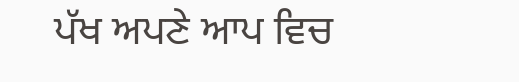ਪੱਖ ਅਪਣੇ ਆਪ ਵਿਚ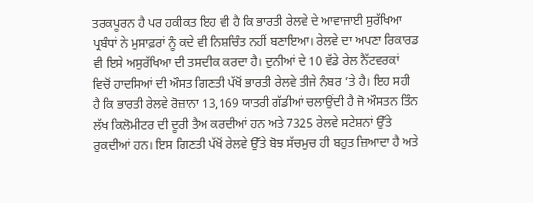ਤਰਕਪੂਰਨ ਹੈ ਪਰ ਹਕੀਕਤ ਇਹ ਵੀ ਹੈ ਕਿ ਭਾਰਤੀ ਰੇਲਵੇ ਦੇ ਆਵਾਜਾਈ ਸੁਰੱਖਿਆ ਪ੍ਰਬੰਧਾਂ ਨੇ ਮੁਸਾਫ਼ਰਾਂ ਨੂੰ ਕਦੇ ਵੀ ਨਿਸ਼ਚਿੰਤ ਨਹੀਂ ਬਣਾਇਆ। ਰੇਲਵੇ ਦਾ ਅਪਣਾ ਰਿਕਾਰਡ ਵੀ ਇਸੇ ਅਸੁਰੱਖਿਆ ਦੀ ਤਸਦੀਕ ਕਰਦਾ ਹੈ। ਦੁਨੀਆਂ ਦੇ 10 ਵੱਡੇ ਰੇਲ ਨੈੱਟਵਰਕਾਂ ਵਿਚੋਂ ਹਾਦਸਿਆਂ ਦੀ ਔਸਤ ਗਿਣਤੀ ਪੱਖੋਂ ਭਾਰਤੀ ਰੇਲਵੇ ਤੀਜੇ ਨੰਬਰ ’ਤੇ ਹੈ। ਇਹ ਸਹੀ ਹੈ ਕਿ ਭਾਰਤੀ ਰੇਲਵੇ ਰੋਜ਼ਾਨਾ 13,169 ਯਾਤਰੀ ਗੱਡੀਆਂ ਚਲਾਉਂਦੀ ਹੈ ਜੋ ਔਸਤਨ ਤਿੰਨ ਲੱਖ ਕਿਲੋਮੀਟਰ ਦੀ ਦੂਰੀ ਤੈਅ ਕਰਦੀਆਂ ਹਨ ਅਤੇ 7325 ਰੇਲਵੇ ਸਟੇਸ਼ਨਾਂ ਉੱਤੇ ਰੁਕਦੀਆਂ ਹਨ। ਇਸ ਗਿਣਤੀ ਪੱਖੋਂ ਰੇਲਵੇ ਉੱਤੇ ਬੋਝ ਸੱਚਮੁਚ ਹੀ ਬਹੁਤ ਜ਼ਿਆਦਾ ਹੈ ਅਤੇ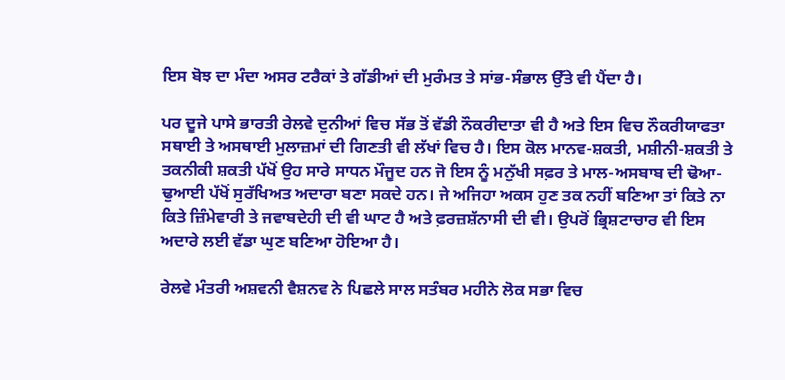ਇਸ ਬੋਝ ਦਾ ਮੰਦਾ ਅਸਰ ਟਰੈਕਾਂ ਤੇ ਗੱਡੀਆਂ ਦੀ ਮੁਰੰਮਤ ਤੇ ਸਾਂਭ-ਸੰਭਾਲ ਉੱਤੇ ਵੀ ਪੈਂਦਾ ਹੈ।

ਪਰ ਦੂਜੇ ਪਾਸੇ ਭਾਰਤੀ ਰੇਲਵੇ ਦੁਨੀਆਂ ਵਿਚ ਸੱਭ ਤੋਂ ਵੱਡੀ ਨੌਕਰੀਦਾਤਾ ਵੀ ਹੈ ਅਤੇ ਇਸ ਵਿਚ ਨੌਕਰੀਯਾਫਤਾ ਸਥਾਈ ਤੇ ਅਸਥਾਈ ਮੁਲਾਜ਼ਮਾਂ ਦੀ ਗਿਣਤੀ ਵੀ ਲੱਖਾਂ ਵਿਚ ਹੈ। ਇਸ ਕੋਲ ਮਾਨਵ-ਸ਼ਕਤੀ, ਮਸ਼ੀਨੀ-ਸ਼ਕਤੀ ਤੇ ਤਕਨੀਕੀ ਸ਼ਕਤੀ ਪੱਖੋਂ ਉਹ ਸਾਰੇ ਸਾਧਨ ਮੌਜੂਦ ਹਨ ਜੋ ਇਸ ਨੂੰ ਮਨੁੱਖੀ ਸਫ਼ਰ ਤੇ ਮਾਲ-ਅਸਬਾਬ ਦੀ ਢੋਆ-ਢੁਆਈ ਪੱਖੋਂ ਸੁਰੱਖਿਅਤ ਅਦਾਰਾ ਬਣਾ ਸਕਦੇ ਹਨ। ਜੇ ਅਜਿਹਾ ਅਕਸ ਹੁਣ ਤਕ ਨਹੀਂ ਬਣਿਆ ਤਾਂ ਕਿਤੇ ਨਾ ਕਿਤੇ ਜ਼ਿੰਮੇਵਾਰੀ ਤੇ ਜਵਾਬਦੇਹੀ ਦੀ ਵੀ ਘਾਟ ਹੈ ਅਤੇ ਫ਼ਰਜ਼ਸ਼ੱਨਾਸੀ ਦੀ ਵੀ। ਉਪਰੋਂ ਭ੍ਰਿਸ਼ਟਾਚਾਰ ਵੀ ਇਸ ਅਦਾਰੇ ਲਈ ਵੱਡਾ ਘੁਣ ਬਣਿਆ ਹੋਇਆ ਹੈ।

ਰੇਲਵੇ ਮੰਤਰੀ ਅਸ਼ਵਨੀ ਵੈਸ਼ਨਵ ਨੇ ਪਿਛਲੇ ਸਾਲ ਸਤੰਬਰ ਮਹੀਨੇ ਲੋਕ ਸਭਾ ਵਿਚ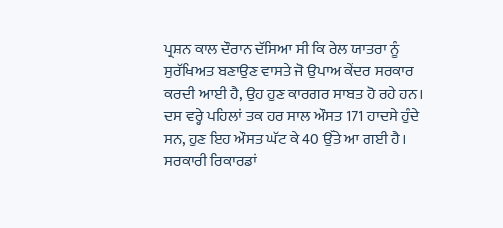ਪ੍ਰਸ਼ਨ ਕਾਲ ਦੌਰਾਨ ਦੱਸਿਆ ਸੀ ਕਿ ਰੇਲ ਯਾਤਰਾ ਨੂੰ ਸੁਰੱਖਿਅਤ ਬਣਾਉਣ ਵਾਸਤੇ ਜੋ ਉਪਾਅ ਕੇਂਦਰ ਸਰਕਾਰ ਕਰਦੀ ਆਈ ਹੈ, ਉਹ ਹੁਣ ਕਾਰਗਰ ਸਾਬਤ ਹੋ ਰਹੇ ਹਨ। ਦਸ ਵਰ੍ਹੇ ਪਹਿਲਾਂ ਤਕ ਹਰ ਸਾਲ ਔਸਤ 171 ਹਾਦਸੇ ਹੁੰਦੇ ਸਨ, ਹੁਣ ਇਹ ਔਸਤ ਘੱਟ ਕੇ 40 ਉੱਤੇ ਆ ਗਈ ਹੈ। ਸਰਕਾਰੀ ਰਿਕਾਰਡਾਂ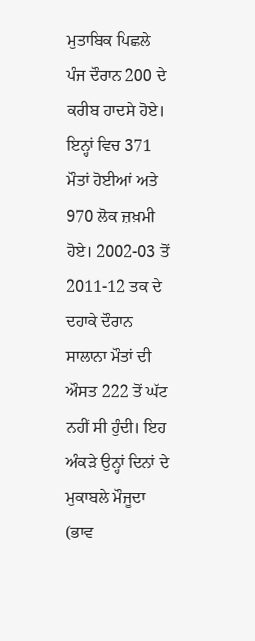ਮੁਤਾਬਿਕ ਪਿਛਲੇ ਪੰਜ ਦੌਰਾਨ 200 ਦੇ ਕਰੀਬ ਹਾਦਸੇ ਹੋਏ। ਇਨ੍ਹਾਂ ਵਿਚ 371 ਮੌਤਾਂ ਹੋਈਆਂ ਅਤੇ 970 ਲੋਕ ਜ਼ਖ਼ਮੀ ਹੋਏ। 2002-03 ਤੋਂ 2011-12 ਤਕ ਦੇ ਦਹਾਕੇ ਦੌਰਾਨ ਸਾਲਾਨਾ ਮੌਤਾਂ ਦੀ ਔਸਤ 222 ਤੋਂ ਘੱਟ ਨਹੀਂ ਸੀ ਹੁੰਦੀ। ਇਹ ਅੰਕੜੇ ਉਨ੍ਹਾਂ ਦਿਨਾਂ ਦੇ ਮੁਕਾਬਲੇ ਮੌਜੂਦਾ (ਭਾਵ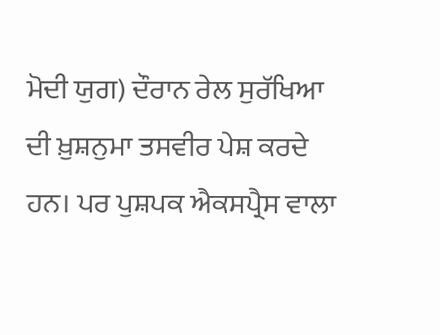ਮੋਦੀ ਯੁਗ) ਦੌਰਾਨ ਰੇਲ ਸੁਰੱਖਿਆ ਦੀ ਖ਼ੁਸ਼ਨੁਮਾ ਤਸਵੀਰ ਪੇਸ਼ ਕਰਦੇ ਹਨ। ਪਰ ਪੁਸ਼ਪਕ ਐਕਸਪ੍ਰੈਸ ਵਾਲਾ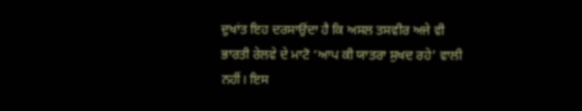ਦੁਖਾਂਤ ਇਹ ਦਰਸਾਉਂਦਾ ਹੈ ਕਿ ਅਸਲ ਤਸਵੀਰ ਅਜੇ ਵੀ ਭਾਰਤੀ ਰੇਲਵੇ ਦੇ ਮਾਟੋ ‘ਆਪ ਕੀ ਯਾਤਰਾ ਸੁਖਦ ਰਹੇ’ ਵਾਲੀ ਨਹੀਂ। ਇਸ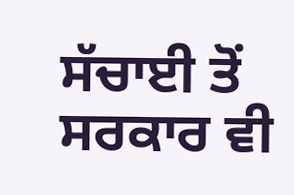ਸੱਚਾਈ ਤੋਂ ਸਰਕਾਰ ਵੀ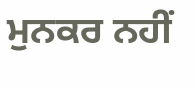ਮੁਨਕਰ ਨਹੀਂ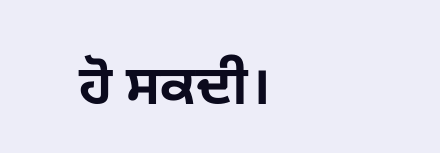ਹੋ ਸਕਦੀ।